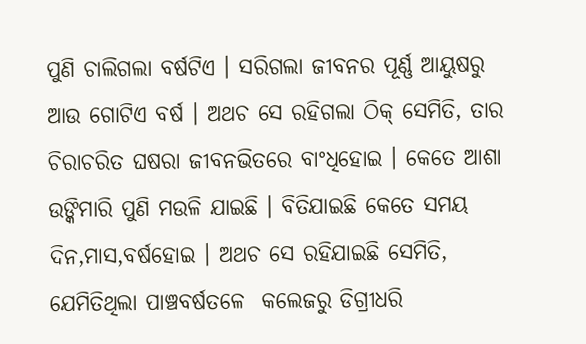ପୁଣି ଚାଲିଗଲା ବର୍ଷଟିଏ । ସରିଗଲା ଜୀବନର ପୂର୍ଣ୍ଣ ଆୟୁଷରୁ ଆଉ ଗୋଟିଏ ବର୍ଷ । ଅଥଚ ସେ ରହିଗଲା ଠିକ୍ ସେମିତି, ତାର ଚିରାଚରିତ ଘଷରା ଜୀବନଭିତରେ ବାଂଧିହୋଇ । କେତେ ଆଶା ଉଙ୍କିମାରି ପୁଣି ମଉଳି ଯାଇଛି । ବିତିଯାଇଛି କେତେ ସମୟ ଦିନ,ମାସ,ବର୍ଷହୋଇ । ଅଥଚ ସେ ରହିଯାଇଛି ସେମିତି, ଯେମିତିଥିଲା ପାଞ୍ଚବର୍ଷତଳେ  କଲେଜରୁ ଡିଗ୍ରୀଧରି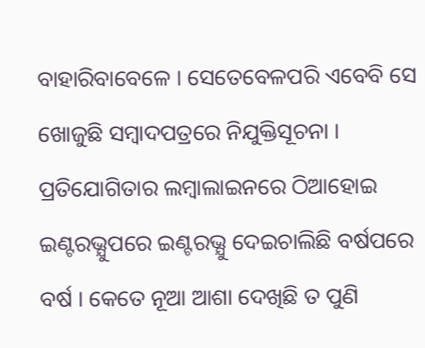ବାହାରିବାବେଳେ । ସେତେବେଳପରି ଏବେବି ସେ ଖୋଜୁଛି ସମ୍ବାଦପତ୍ରରେ ନିଯୁକ୍ତିସୂଚନା । ପ୍ରତିଯୋଗିତାର ଲମ୍ବାଲାଇନରେ ଠିଆହୋଇ ଇଣ୍ଟରଭ୍ଯୁପରେ ଇଣ୍ଟରଭ୍ଯୁ ଦେଇଚାଲିଛି ବର୍ଷପରେ ବର୍ଷ । କେତେ ନୂଆ ଆଶା ଦେଖିଛି ତ ପୁଣି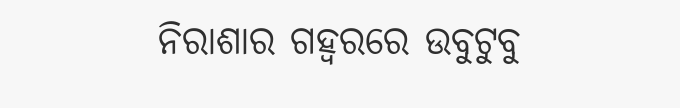ନିରାଶାର ଗହ୍ବରରେ ଉବୁଟୁବୁ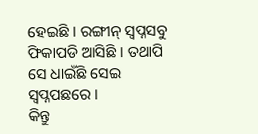ହେଇଛି । ରଙ୍ଗୀନ୍ ସ୍ବପ୍ନସବୁ ଫିକାପଡି ଆସିଛି । ତଥାପି ସେ ଧାଇଁଛି ସେଇ ସ୍ବପ୍ନପଛରେ ।
କିନ୍ତୁ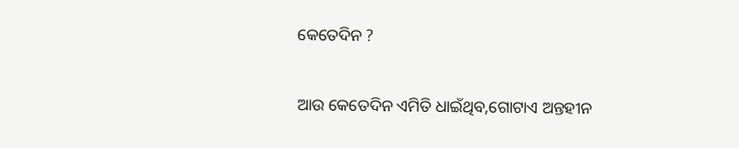କେତେଦିନ ?

ଆଉ କେତେଦିନ ଏମିତି ଧାଇଁଥିବ,ଗୋଟାଏ ଅନ୍ତହୀନ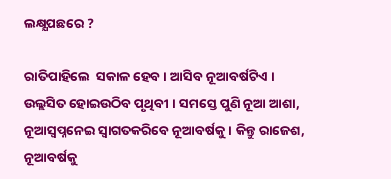ଲକ୍ଷ୍ଯପଛରେ ?

ରାତିପାହିଲେ  ସକାଳ ହେବ । ଆସିବ ନୂଆବର୍ଷଟିଏ । ଉଲ୍ଲସିତ ହୋଇଉଠିବ ପୃଥିବୀ । ସମସ୍ତେ ପୁଣି ନୂଆ ଆଶା, ନୂଆସ୍ବପ୍ନନେଇ ସ୍ବାଗତକରିବେ ନୂଆବର୍ଷକୁ । କିନ୍ତୁ ରାଜେଶ, ନୂଆବର୍ଷକୁ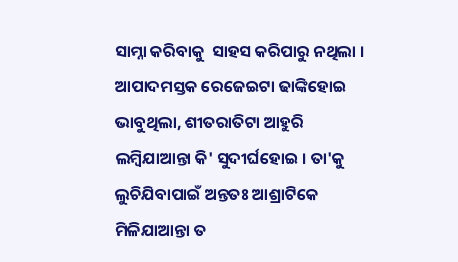ସାମ୍ନା କରିବାକୁ  ସାହସ କରିପାରୁ ନଥିଲା । ଆପାଦମସ୍ତକ ରେଜେଇଟା ଢାଙ୍କିହୋଇ ଭାବୁଥିଲା, ଶୀତରାତିଟା ଆହୁରି ଲମ୍ବିଯାଆନ୍ତା କି' ସୁଦୀର୍ଘହୋଇ । ତା'କୁ ଲୁଚିଯିବାପାଇଁ ଅନ୍ତତଃ ଆଶ୍ରାଟିକେ ମିଳିଯାଆନ୍ତା ତ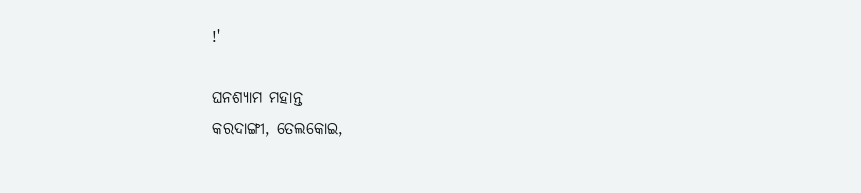!'

ଘନଶ୍ୟାମ ମହାନ୍ତ
କରଦାଙ୍ଗୀ, ତେଲକୋଇ,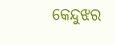କେନ୍ଦୁଝର